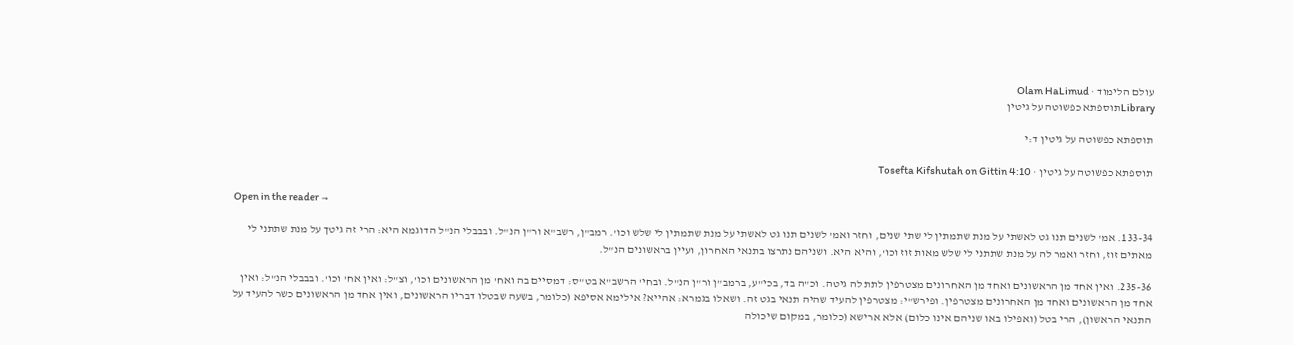עולם הלימוד · Olam HaLimud
Libraryתוספתא כפשוטה על גיטין

תוספתא כפשוטה על גיטין ד:י

תוספתא כפשוטה על גיטין · Tosefta Kifshutah on Gittin 4:10

Open in the reader →

133-34. אמ' לשנים תנו גט לאשתי על מנת שתמתין לי שתי שנים, וחזר ואמ' לשנים תנו גט לאשתי על מנת שתמתין לי שלש וכו'. רמב"ן, רשב"א ור"ן הנ"ל. ובבבלי הנ"ל הדוגמא היא: הרי זה גיטך על מנת שתתני לי מאתים זוז, וחזר ואמר לה על מנת שתתני לי שלש מאות זוז וכו', והיא היא. ושניהם נתרצו בתנאי האחרון, ועיין בראשונים הנ"ל.

235-36. ואין אחד מן הראשונים ואחד מן האחרונים מצטרפין לתת לה גיטה. וכ"ה בד, בכי"ע, ברמב"ן ור"ן הנ"ל. ובחי' הרשב"א בט"ס: דמסיים בה ואח' מן הראשונים וכו', וצ"ל: ואין אח' וכו'. ובבבלי הנ"ל: ואין אחד מן הראשונים ואחד מן האחרונים מצטרפין. ופירש"י: מצטרפין להעיד שהיה תנאי בגט זה. ושאלו בגמרא: אהייא? אילימא אסיפא (כלומר, בשעה שבטלו דבריו הראשונים, ואין אחד מן הראשונים כשר להעיד על התנאי הראשון), הרי בטל (ואפילו באו שניהם אינו כלום) אלא ארישא (כלומר, במקום שיכולה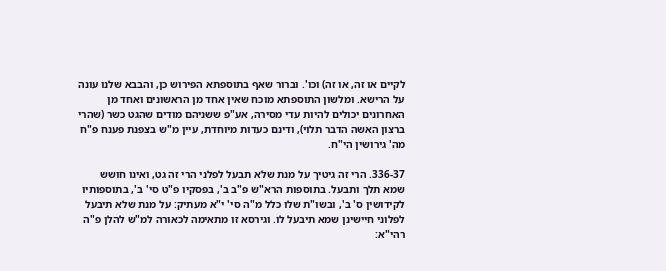לקיים או זה, או זה) וכו'. וברור שאף בתוספתא הפירוש כן, והבבא שלנו עונה על הרישא. ומלשון התוספתא מוכח שאין אחד מן הראשונים ואחד מן האחרונים יכולים להיות עדי מסירה, אע"פ ששניהם מודים שהגט כשר (שהרי ברצון האשה הדבר תלוי), ודינם כעדות מיוחדת, עיין מ"ש בצפנת פענח פ"ח מה' גירושין הי"ח.

336-37. הרי זה גיטיך על מנת שלא תבעל לפלני הרי זה גט, ואינו חושש שמא תלך ותבעל. בתוספות הרא"ש פ"ב ב', בפסקיו פ"ט סי' ב', בתוספותיו לקידושין ס' ב', ובשו"ת שלו כלל מ"ה סי' י"א מעתיק: על מנת שלא תיבעל לפלוני חיישינן שמא תיבעל לו. וגירסא זו מתאימה לכאורה למ"ש להלן פ"ה רהי"א: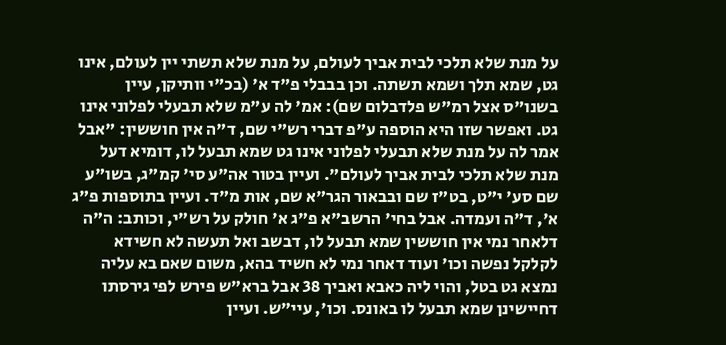על מנת שלא תלכי לבית אביך לעולם, על מנת שלא תשתי יין לעולם, אינו גט, שמא תלך ושמא תשתה. וכן בבבלי פ"ד א' (בכ"י וותיקן, עיין בשנו"ס אצל רמ"ש פלדבלום שם): אמ' לה ע"מ שלא תבעלי לפלוני אינו גט. ואפשר שזו היא הוספה ע"פ דברי רש"י שם, ד"ה אין חוששין: "אבל אמר לה על מנת שלא תבעלי לפלוני אינו גט שמא תבעל לו, דומיא דעל מנת שלא תלכי לבית אביך לעולם". ועיין בטור אה"ע סי' קמ"ג, בשו"ע שם סע' י"ט, בט"ז שם ובבאור הגר"א שם, אות מ"ד. ועיין בתוספות פ"ג א', ד"ה ועמדה. אבל בחי' הרשב"א פ"ג א' חולק על רש"י, וכותב: ה"ה דלאחר נמי אין חוששין שמא תבעל לו, דבשב ואל תעשה לא חשידא לקלקל נפשה וכו' ועוד דאחר נמי לא חשיד בהא, משום שאם בא עליה נמצא גט בטל, והוי ליה כאבא ואביך 38 אבל ברא"ש פירש לפי גירסתו דחיישינן שמא תבעל לו באונס. וכו', עיי"ש. ועיין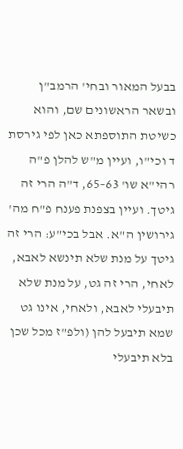בבעל המאור ובחי' הרמב"ן ובשאר הראשונים שם, והוא כשיטת התוספתא כאן לפי גירסת ד וכי"ו, ועיין מ"ש להלן פ"ה רהי"א שו' 63–65, ד"ה הרי זה גיטך. ועיין בצפנת פענח פ"ח מה' גירושין ה"א. אבל בכי"ע: הרי זה גיטך על מנת שלא תינשא לאבא, לאחי, הרי זה גט, על מנת שלא תיבעלי לאבא, ולאחי, אינו גט שמא תיבעל להן (ולפ"ז מכל שכן בלא תיבעלי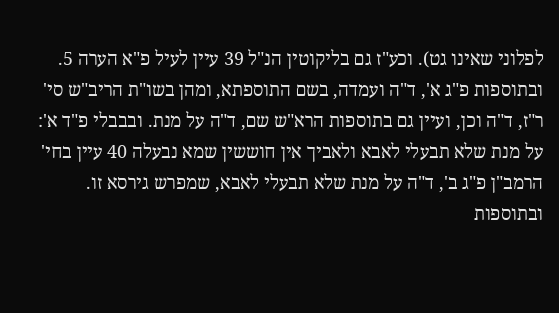לפלוני שאינו גט). וכע"ז גם בליקוטין הנ"ל 39 עיין לעיל פ"א הערה 5. ובתוספות פ"ג א', ד"ה ועמדה, בשם התוספתא, ומהן בשו"ת הריב"ש סי' ר"ז, ד"ה וכן, ועיין גם בתוספות הרא"ש שם, ד"ה על מנת. ובבבלי פ"ד א': על מנת שלא תבעלי לאבא ולאביך אין חוששין שמא נבעלה 40 עיין בחי' הרמב"ן פ"ג ב', ד"ה על מנת שלא תבעלי לאבא, שמפרש גירסא זו. ובתוספות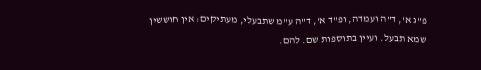פ"ג א', ד"ה ועמדה, ופ"ד א', ד"ה ע"מ שתבעלי, מעתיקים: אין חוששין שמא תבעל. ועיין בתוספות שם. להם.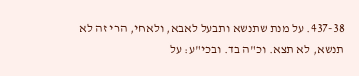437-38. על מנת שתנשא ותבעל לאבא, ולאחי, הרי זה לא תנשא, לא תצא. וכ"ה בד. ובכי"ע: על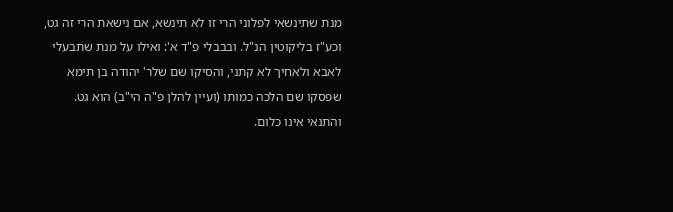מנת שתינשאי לפלוני הרי זו לא תינשא, אם נישאת הרי זה גט, וכע"ז בליקוטין הנ"ל. ובבבלי פ"ד א': ואילו על מנת שתבעלי לאבא ולאחיך לא קתני, והסיקו שם שלר' יהודה בן תימא שפסקו שם הלכה כמותו (ועיין להלן פ"ה הי"ב) הוא גט. והתנאי אינו כלום.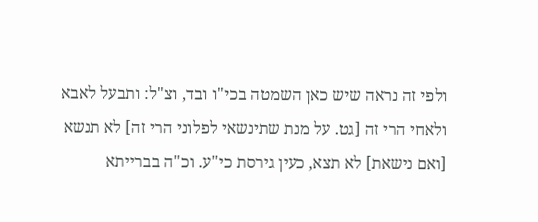ולפי זה נראה שיש כאן השמטה בכי"ו ובד, וצ"ל: ותבעל לאבא ולאחי הרי זה [גט. על מנת שתינשאי לפלוני הרי זה] לא תנשא [ואם נישאת] לא תצא, כעין גירסת כי"ע. וכ"ה בברייתא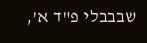שבבבלי פ"ד א',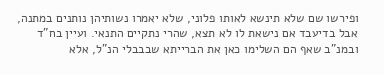ופירשו שם שלא תינשא לאותו פלוני, שלא יאמרו נשותיהן נותנים במתנה, אבל בדיעבד אם נישאת לו לא תצא, שהרי נתקיים התנאי. ועיין בח"ד ובמנ"ב שאף הם השלימו כאן את הברייתא שבבבלי הנ"ל, אלא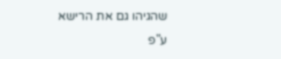שהגיהו גם את הרישא ע"פ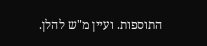התוספות. ועיין מ"ש להלן.